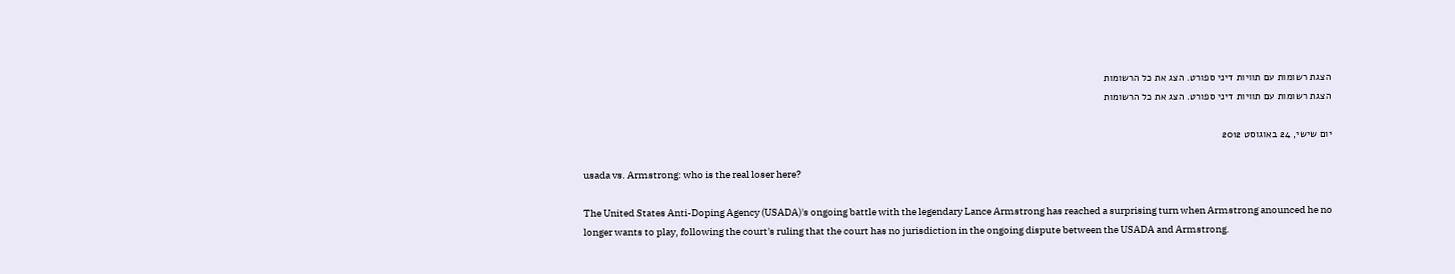הצגת רשומות עם תוויות דיני ספורט. הצג את כל הרשומות
הצגת רשומות עם תוויות דיני ספורט. הצג את כל הרשומות

יום שישי, 24 באוגוסט 2012

usada vs. Armstrong: who is the real loser here?

The United States Anti-Doping Agency (USADA)'s ongoing battle with the legendary Lance Armstrong has reached a surprising turn when Armstrong anounced he no longer wants to play, following the court's ruling that the court has no jurisdiction in the ongoing dispute between the USADA and Armstrong.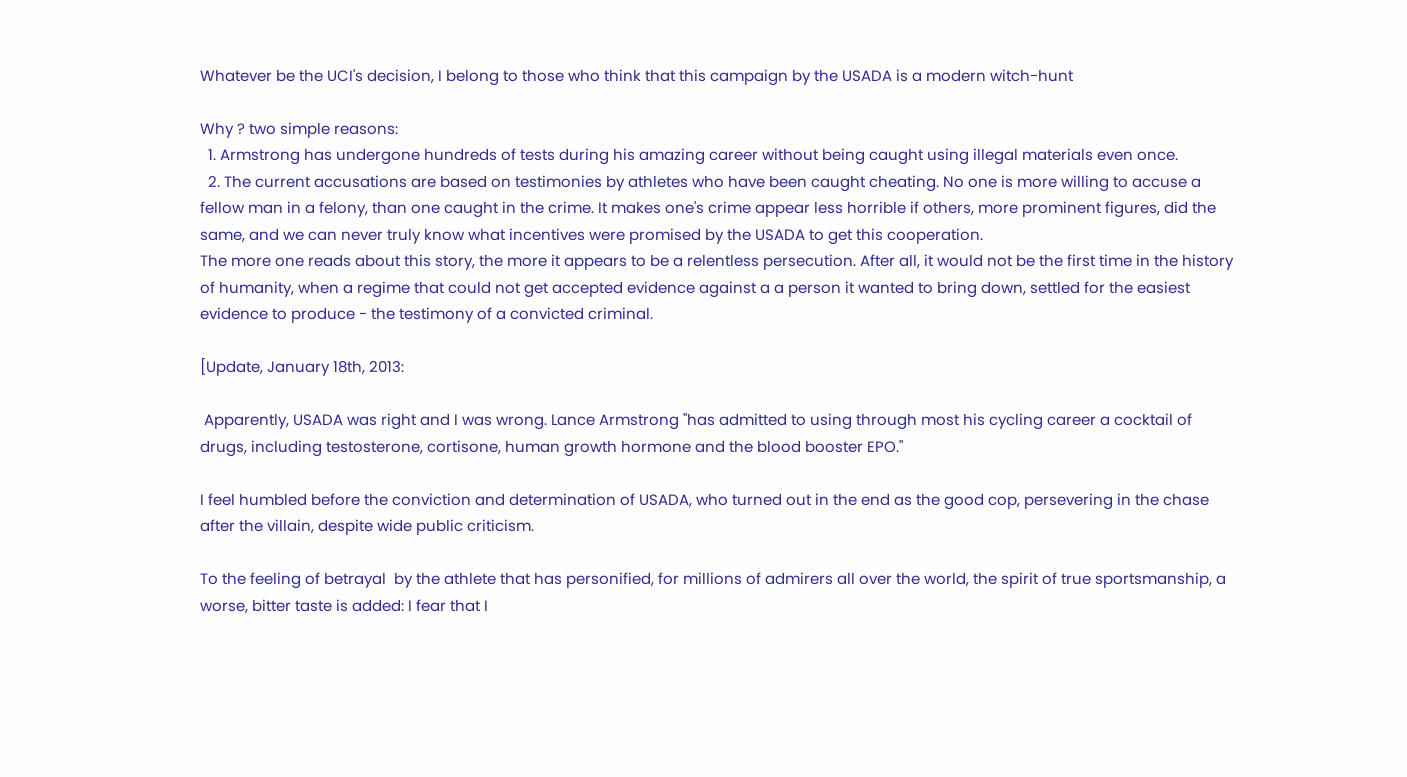Whatever be the UCI's decision, I belong to those who think that this campaign by the USADA is a modern witch-hunt

Why ? two simple reasons:
  1. Armstrong has undergone hundreds of tests during his amazing career without being caught using illegal materials even once.
  2. The current accusations are based on testimonies by athletes who have been caught cheating. No one is more willing to accuse a fellow man in a felony, than one caught in the crime. It makes one's crime appear less horrible if others, more prominent figures, did the same, and we can never truly know what incentives were promised by the USADA to get this cooperation.
The more one reads about this story, the more it appears to be a relentless persecution. After all, it would not be the first time in the history of humanity, when a regime that could not get accepted evidence against a a person it wanted to bring down, settled for the easiest evidence to produce - the testimony of a convicted criminal.

[Update, January 18th, 2013:

 Apparently, USADA was right and I was wrong. Lance Armstrong "has admitted to using through most his cycling career a cocktail of drugs, including testosterone, cortisone, human growth hormone and the blood booster EPO."

I feel humbled before the conviction and determination of USADA, who turned out in the end as the good cop, persevering in the chase after the villain, despite wide public criticism.

To the feeling of betrayal  by the athlete that has personified, for millions of admirers all over the world, the spirit of true sportsmanship, a worse, bitter taste is added: I fear that I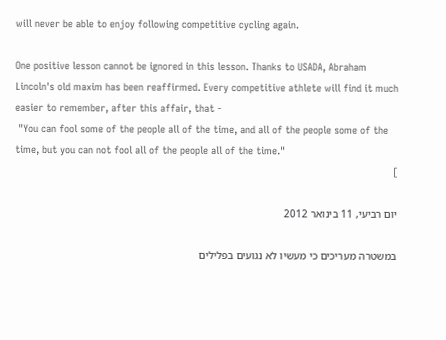will never be able to enjoy following competitive cycling again.

One positive lesson cannot be ignored in this lesson. Thanks to USADA, Abraham Lincoln's old maxim has been reaffirmed. Every competitive athlete will find it much easier to remember, after this affair, that -
 "You can fool some of the people all of the time, and all of the people some of the time, but you can not fool all of the people all of the time."
]

יום רביעי, 11 בינואר 2012

במשטרה מעריכים כי מעשיו לא נגועים בפלילים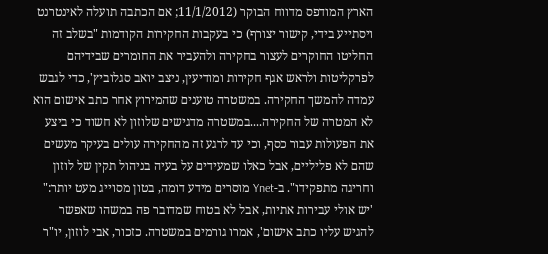הארץ המודפס מדווח הבוקר (11/1/2012; אם הכתבה תועלה לאינטרנט ויסתייע בידי, קישור יצורף) כי בעקבות החקירות הקודמות "בשלב זה החליטו החוקרים לעצור בחקירה ולהעביר את החומרים שבידיהם לפרקליטות ולראש אגף חקירות ומודיעין, ניצב יואב סגלוביץ', כדי לגבש עמדה להמשך החקירה. במשטרה טוענים שהמירוץ אחר כתב אישום הוא לא המטרה של החקירה....במשטרה מדגישים שלוזון לא חשוד כי ביצע את הפעולות עבור כסף, וכי עד לרגע זה מהחקירה עולים בעיקר מעשים שהם לא פליליים, אבל כאלו שמעידים על בעיה בניהול תקין של לוזון וחריגה מתפקידו". ב-Ynet מוסרים מידע דומה, בטון מסוייג מעט יותר:" 'יש אולי עבירות אתיות, אבל לא בטוח שמדובר פה במשהו שאפשר להגיש עליו כתב אישום', אמרו גורמים במשטרה. כזכור, אבי לוזון, יו"ר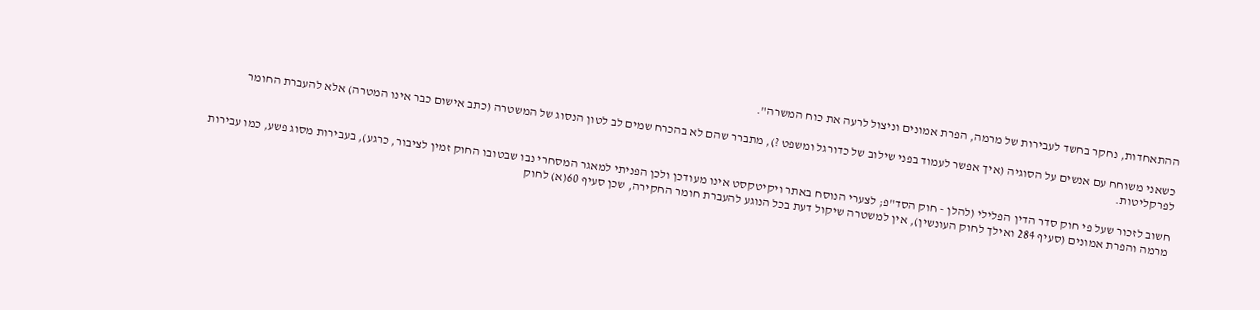ההתאחדות, נחקר בחשד לעבירות של מרמה, הפרת אמונים וניצול לרעה את כוח המשרה".

כשאני משוחח עם אנשים על הסוגיה (איך אפשר לעמוד בפני שילוב של כדורגל ומשפט ?), מתברר שהם לא בהכרח שמים לב לטון הנסוג של המשטרה (כתב אישום כבר אינו המטרה) אלא להעברת החומר לפרקליטות.

חשוב לזכור שעל פי חוק סדר הדין הפלילי (להלן - חוק הסד"פ; לצערי הנוסח באתר ויקיטקסט אינו מעודכן ולכן הפניתי למאגר המסחרי נבו שבטובו החוק זמין לציבור, כרגע), בעבירות מסוג פשע, כמו עבירות מרמה והפרת אמונים (סעיף 284 ואילך לחוק העונשין), אין למשטרה שיקול דעת בכל הנוגע להעברת חומר החקירה, שכן סעיף 60(א) לחוק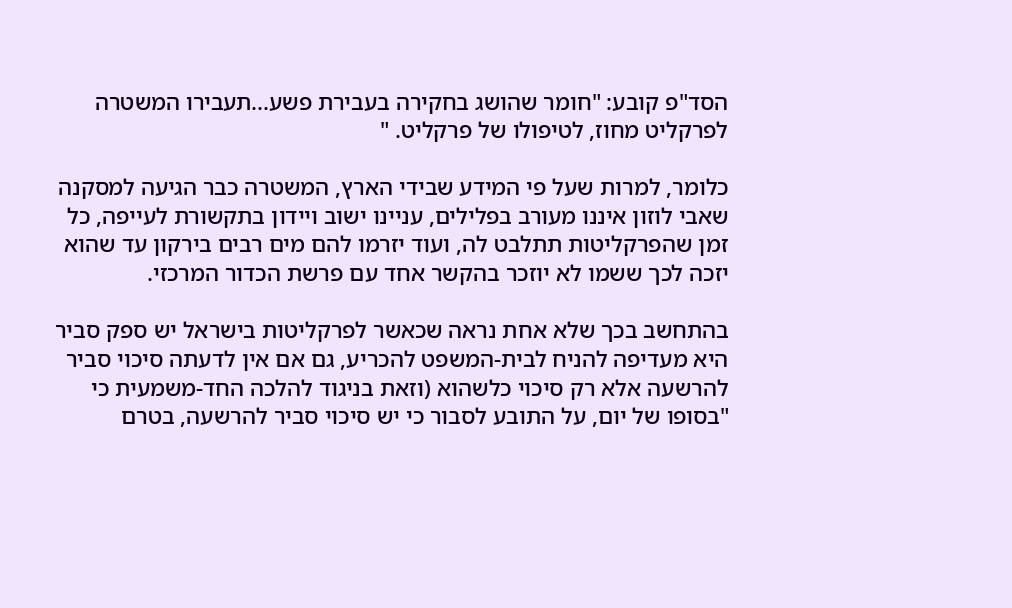הסד"פ קובע: "חומר שהושג בחקירה בעבירת פשע...תעבירו המשטרה לפרקליט מחוז, לטיפולו של פרקליט. "

כלומר, למרות שעל פי המידע שבידי הארץ, המשטרה כבר הגיעה למסקנה שאבי לוזון איננו מעורב בפלילים, עניינו ישוב ויידון בתקשורת לעייפה, כל זמן שהפרקליטות תתלבט לה, ועוד יזרמו להם מים רבים בירקון עד שהוא יזכה לכך ששמו לא יוזכר בהקשר אחד עם פרשת הכדור המרכזי.

בהתחשב בכך שלא אחת נראה שכאשר לפרקליטות בישראל יש ספק סביר היא מעדיפה להניח לבית-המשפט להכריע, גם אם אין לדעתה סיכוי סביר להרשעה אלא רק סיכוי כלשהוא (וזאת בניגוד להלכה החד-משמעית כי "בסופו של יום, על התובע לסבור כי יש סיכוי סביר להרשעה, בטרם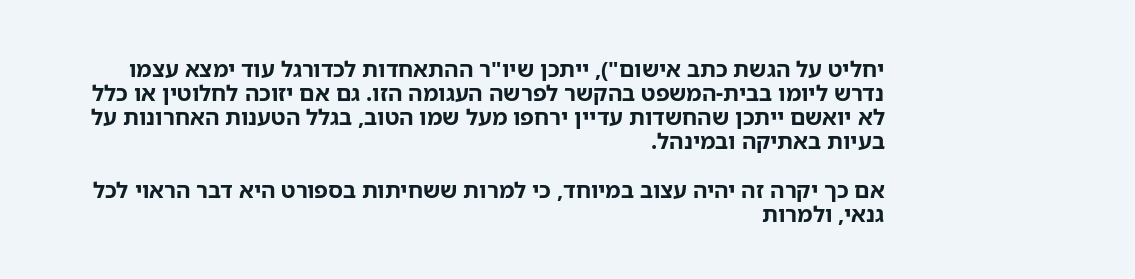יחליט על הגשת כתב אישום"), ייתכן שיו"ר ההתאחדות לכדורגל עוד ימצא עצמו נדרש ליומו בבית-המשפט בהקשר לפרשה העגומה הזו. גם אם יזוכה לחלוטין או כלל לא יואשם ייתכן שהחשדות עדיין ירחפו מעל שמו הטוב, בגלל הטענות האחרונות על בעיות באתיקה ובמינהל.

אם כך יקרה זה יהיה עצוב במיוחד, כי למרות ששחיתות בספורט היא דבר הראוי לכל גנאי, ולמרות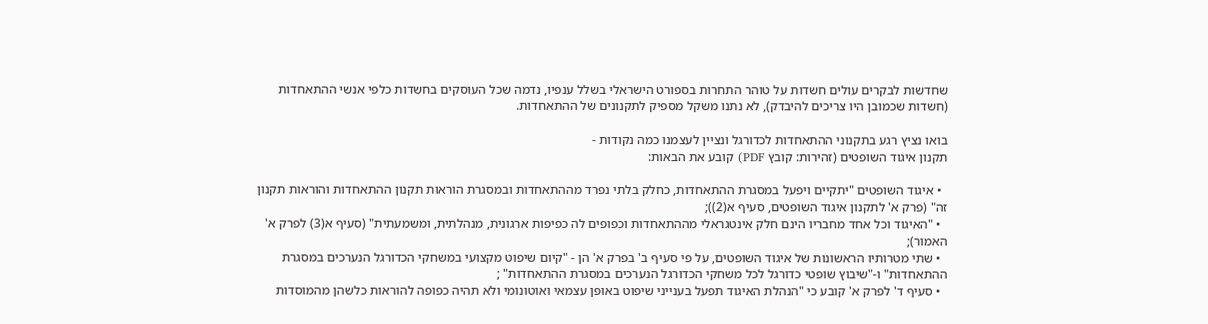שחדשות לבקרים עולים חשדות על טוהר התחרות בספורט הישראלי בשלל ענפיו, נדמה שכל העוסקים בחשדות כלפי אנשי ההתאחדות (חשדות שכמובן היו צריכים להיבדק), לא נתנו משקל מספיק לתקנונים של ההתאחדות.

בואו נציץ רגע בתקנוני ההתאחדות לכדורגל ונציין לעצמנו כמה נקודות -
תקנון איגוד השופטים (זהירות: קובץ PDF) קובע את הבאות:

  • איגוד השופטים "יתקיים ויפעל במסגרת ההתאחדות, כחלק בלתי נפרד מההתאחדות ובמסגרת הוראות תקנון ההתאחדות והוראות תקנון זה" (פרק א' לתקנון איגוד השופטים, סעיף א(2));
  • "האיגוד וכל אחד מחבריו הינם חלק אינטגראלי מההתאחדות וכפופים לה כפיפות ארגונית, מנהלתית, ומשמעתית" (סעיף א(3) לפרק א' האמור);
  • שתי מטרותיו הראשונות של איגוד השופטים, על פי סעיף ב' בפרק א' הן - "קיום שיפוט מקצועי במשחקי הכדורגל הנערכים במסגרת ההתאחדות" ו-"שיבוץ שופטי כדורגל לכל משחקי הכדורגל הנערכים במסגרת ההתאחדות" ;
  • סעיף ד' לפרק א' קובע כי "הנהלת האיגוד תפעל בענייני שיפוט באופן עצמאי ואוטונומי ולא תהיה כפופה להוראות כלשהן מהמוסדות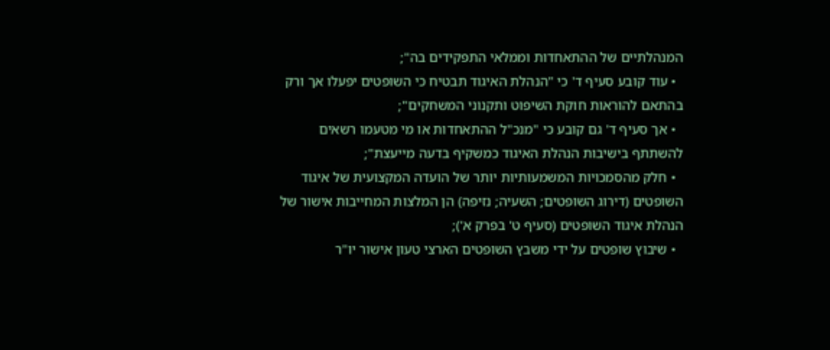המנהלתיים של ההתאחדות וממלאי התפקידים בה";
  • עוד קובע סעיף ד' כי "הנהלת האיגוד תבטיח כי השופטים יפעלו אך ורק בהתאם להוראות חוקת השיפוט ותקנוני המשחקים";
  • אך סעיף ד' גם קובע כי "מנכ"ל ההתאחדות או מי מטעמו רשאים להשתתף בישיבות הנהלת האיגוד כמשקיף בדעה מייעצת";
  • חלק מהסמכויות המשמעותיות יותר של הועדה המקצועית של איגוד השופטים (דירוג השופטים; השעיה; נזיפה) הן המלצות המחייבות אישור של הנהלת איגוד השופטים (סעיף ט' בפרק א');
  • שיבוץ שופטים על ידי משבץ השופטים הארצי טעון אישור יו"ר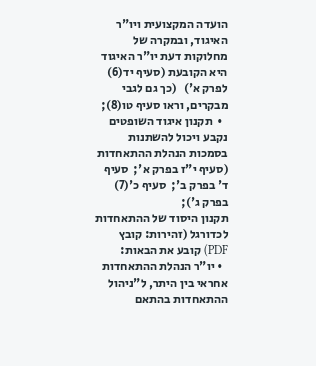הועדה המקצועית ויו"ר האיגוד, ובמקרה של מחלוקות דעת יו"ר האיגוד היא הקובעת (סעיף יד(6) לפרק א')   (כך גם לגבי מבקרים, וראו סעיף טו(8);
  •  תקנון איגוד השופטים נקבע ויכול להשתנות בסמכות הנהלת ההתאחדות (סעיף י"ז בפרק א';  סעיף ד' בפרק ב';  סעיף כ'(7) בפרק ג');
תקנון היסוד של ההתאחדות לכדורגל (זהירות: קובץ PDF) קובע את הבאות:
  • יו"ר הנהלת ההתאחדות אחראי בין היתר, ל"ניהול ההתאחדות בהתאם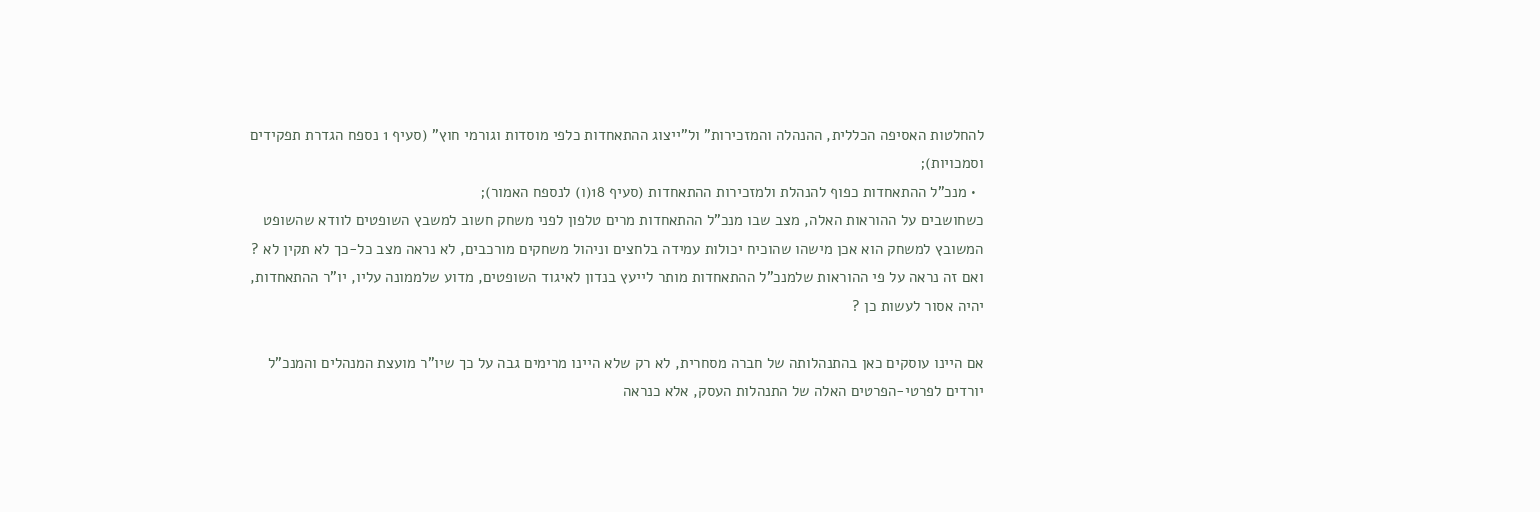להחלטות האסיפה הכללית, ההנהלה והמזכירות" ול"ייצוג ההתאחדות כלפי מוסדות וגורמי חוץ" (סעיף 1 נספח הגדרת תפקידים וסמכויות);
  • מנכ"ל ההתאחדות כפוף להנהלת ולמזכירות ההתאחדות (סעיף 18(ו) לנספח האמור);
כשחושבים על ההוראות האלה, מצב שבו מנכ"ל ההתאחדות מרים טלפון לפני משחק חשוב למשבץ השופטים לוודא שהשופט המשובץ למשחק הוא אכן מישהו שהוכיח יכולות עמידה בלחצים וניהול משחקים מורכבים, לא נראה מצב כל-כך לא תקין לא ? ואם זה נראה על פי ההוראות שלמנכ"ל ההתאחדות מותר לייעץ בנדון לאיגוד השופטים, מדוע שלממונה עליו, יו"ר ההתאחדות, יהיה אסור לעשות כן ?

אם היינו עוסקים כאן בהתנהלותה של חברה מסחרית, לא רק שלא היינו מרימים גבה על כך שיו"ר מועצת המנהלים והמנכ"ל יורדים לפרטי-הפרטים האלה של התנהלות העסק, אלא כנראה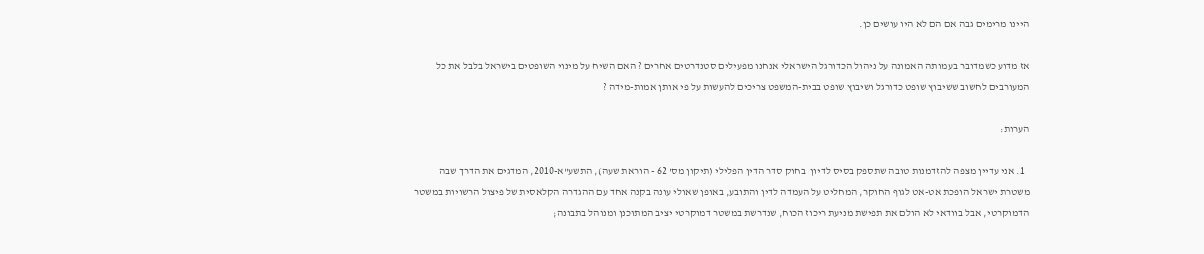היינו מרימים גבה אם הם לא היו עושים כן.

אז מדוע כשמדובר בעמותה האמונה על ניהול הכדורגל הישראלי אנחנו מפעילים סטנדרטים אחרים ? האם השיח על מינוי השופטים בישראל בלבל את כל המעורבים לחשוב ששיבוץ שופט כדורגל ושיבוץ שופט בבית-המשפט צריכים להעשות על פי אותן אמות-מידה ?

הערות:

  1. אני עדיין מצפה להזדמנות טובה שתספק בסיס לדיון  בחוק סדר הדין הפלילי (תיקון מס' 62 - הוראת שעה), התשע"א-2010, המדגים את הדרך שבה משטרת ישראל הופכת אט-אט לגוף החוקר, המחליט על העמדה לדין והתובע, באופן שאולי עונה בקנה אחד עם ההגדרה הקלאסית של פיצול הרשויות במשטר הדמוקרטי, אבל בוודאי לא הולם את תפישת מניעת ריכוז הכוח, שנדרשת במשטר דמוקרטי יציב המתוכנן ומנוהל בתבונה;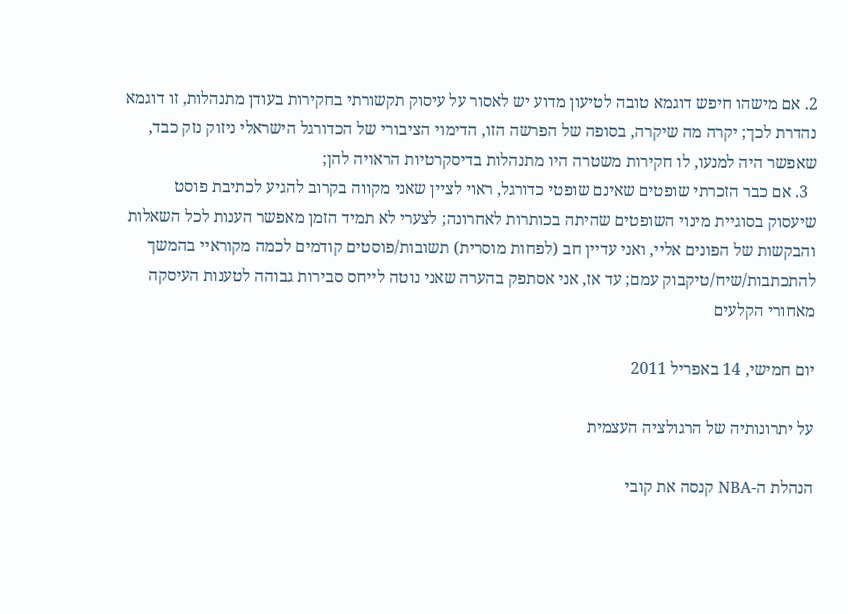2. אם מישהו חיפש דוגמא טובה לטיעון מדוע יש לאסור על עיסוק תקשורתי בחקירות בעודן מתנהלות, זו דוגמא נהדרת לכך; יקרה מה שיקרה, בסופה של הפרשה הזו, הדימוי הציבורי של הכדורגל הישראלי ניזוק נזק כבד, שאפשר היה למנעו, לו חקירות משטרה היו מתנהלות בדיסקרטיות הראויה להן;
  3. אם כבר הזכרתי שופטים שאינם שופטי כדורגל, ראוי לציין שאני מקווה בקרוב להגיע לכתיבת פוסט שיעסוק בסוגיית מינוי השופטים שהיתה בכותרות לאחרונה; לצערי לא תמיד הזמן מאפשר הענות לכל השאלות והבקשות של הפונים אליי, ואני עדיין חב (לפחות מוסרית) תשובות/פוסטים קודמים לכמה מקוראיי בהמשך להתכתבות/שיח/טיקבוק עמם; עד אז, אני אסתפק בהערה שאני נוטה לייחס סבירות גבוהה לטענות העיסקה מאחורי הקלעים

יום חמישי, 14 באפריל 2011

על יתרונותיה של הרגולציה העצמית

הנהלת ה-NBA קנסה את קובי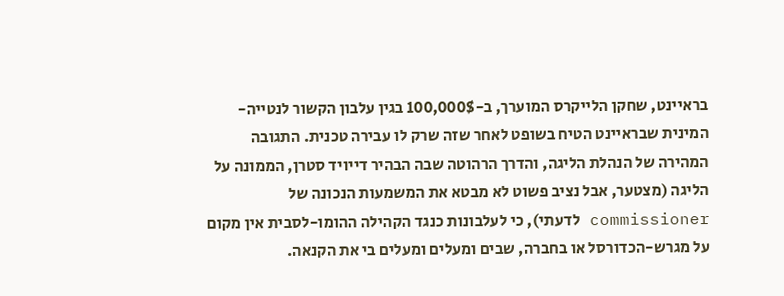בראיינט, שחקן הלייקרס המוערך, ב-100,000$ בגין עלבון הקשור לנטייה-המינית שבראיינט הטיח בשופט לאחר שזה שרק לו עבירה טכנית. התגובה המהירה של הנהלת הליגה, והדרך הרהוטה שבה הבהיר דייויד סטרן, הממונה על הליגה (מצטער, אבל נציב פשוט לא מבטא את המשמעות הנכונה של commissioner לדעתי), כי לעלבונות כנגד הקהילה ההומו-לסבית אין מקום על מגרש-הכדורסל או בחברה, שבים ומעלים ומעלים בי את הקנאה.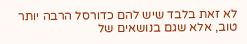לא זאת בלבד שיש להם כדורסל הרבה יותר טוב, אלא שגם בנושאים של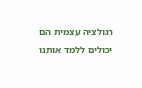רגולציה עצמית הם יכולים ללמד אותנו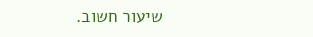שיעור חשוב.